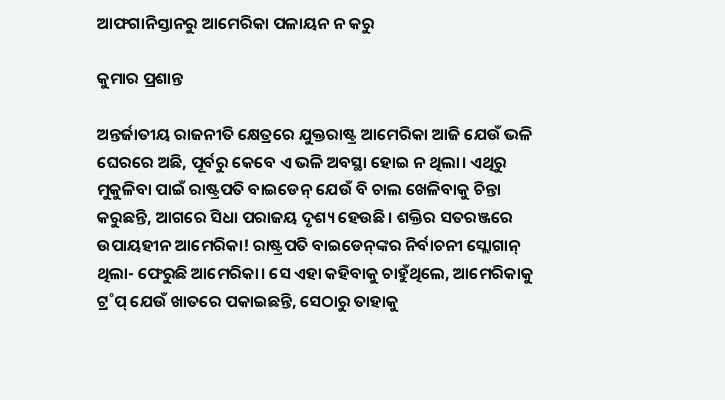ଆଫଗାନିସ୍ତାନରୁ ଆମେରିକା ପଳାୟନ ନ କରୁ

କୁମାର ପ୍ରଶାନ୍ତ

ଅନ୍ତର୍ଜାତୀୟ ରାଜନୀତି କ୍ଷେତ୍ରରେ ଯୁକ୍ତରାଷ୍ଟ୍ର ଆମେରିକା ଆଜି ଯେଉଁ ଭଳି ଘେରରେ ଅଛି, ପୂର୍ବରୁ କେବେ ଏ ଭଳି ଅବସ୍ଥା ହୋଇ ନ ଥିଲା। ଏଥିରୁ ମୁକୁଳିବା ପାଇଁ ରାଷ୍ଟ୍ରପତି ବାଇଡେନ୍‌ ଯେଉଁ ବି ଚାଲ ଖେଳିବାକୁ ଚିନ୍ତା କରୁଛନ୍ତି, ଆଗରେ ସିଧା ପରାଜୟ ଦୃଶ୍ୟ ହେଉଛି। ଶକ୍ତିର ସତରଞ୍ଜରେ ଉପାୟହୀନ ଆମେରିକା! ରାଷ୍ଟ୍ରପତି ବାଇଡେନ୍‌ଙ୍କର ନିର୍ବାଚନୀ ସ୍ଲୋଗାନ୍‌ ଥିଲା- ଫେରୁଛି ଆମେରିକା। ସେ ଏହା କହିବାକୁ ଚାହୁଁଥିଲେ, ଆମେରିକାକୁ ଟ୍ର˚ପ୍‌ ଯେଉଁ ଖାତରେ ପକାଇଛନ୍ତି, ସେଠାରୁ ତାହାକୁ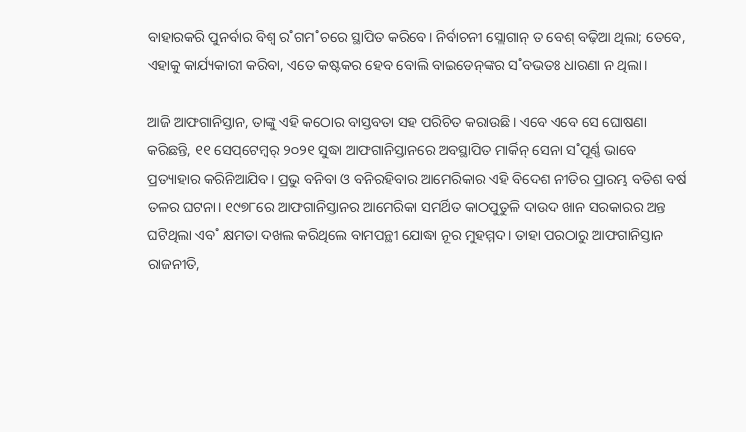ବାହାରକରି ପୁନର୍ବାର ବିଶ୍ବ ର˚ଗମ˚ଚରେ ସ୍ଥାପିତ କରିବେ। ନିର୍ବାଚନୀ ସ୍ଲୋଗାନ୍‌ ତ ବେଶ୍‌ ବଢ଼ିଆ ଥିଲା; ତେବେ, ଏହାକୁ କାର୍ଯ୍ୟକାରୀ କରିବା, ଏତେ କଷ୍ଟକର ହେବ ବୋଲି ବାଇଡେନ୍‌ଙ୍କର ସ˚ବଭତଃ ଧାରଣା ନ ଥିଲା।

ଆଜି ଆଫଗାନିସ୍ତାନ, ତାଙ୍କୁ ଏହି କଠୋର ବାସ୍ତବତା ସହ ପରିଚିତ କରାଉଛି। ଏବେ ଏବେ ସେ ଘୋଷଣା କରିଛନ୍ତି, ୧୧ ସେପ୍‌ଟେମ୍ବର‌୍‌ ୨୦୨୧ ସୁଦ୍ଧା ଆଫଗାନିସ୍ତାନରେ ଅବସ୍ଥାପିତ ମାର୍କିନ୍‌ ସେନା ସ˚ପୂର୍ଣ୍ଣ ଭାବେ ପ୍ରତ୍ୟାହାର କରିନିଆଯିବ। ପ୍ରଭୁ ବନିବା ଓ ବନିରହିବାର ଆମେରିକାର ଏହି ବିଦେଶ ନୀତିର ପ୍ରାରମ୍ଭ ବତିଶ ବର୍ଷ ତଳର ଘଟନା। ୧୯୭୮ରେ ଆଫଗାନିସ୍ତାନର ଆମେରିକା ସମର୍ଥିତ କାଠପୁତୁଳି ଦାଉଦ ଖାନ ସରକାରର ଅନ୍ତ ଘଟିଥିଲା ଏବ˚ କ୍ଷମତା ଦଖଲ କରିଥିଲେ ବାମପନ୍ଥୀ ଯୋଦ୍ଧା ନୂର ମୁହମ୍ମଦ। ତାହା ପରଠାରୁ ଆଫଗାନିସ୍ତାନ ରାଜନୀତି,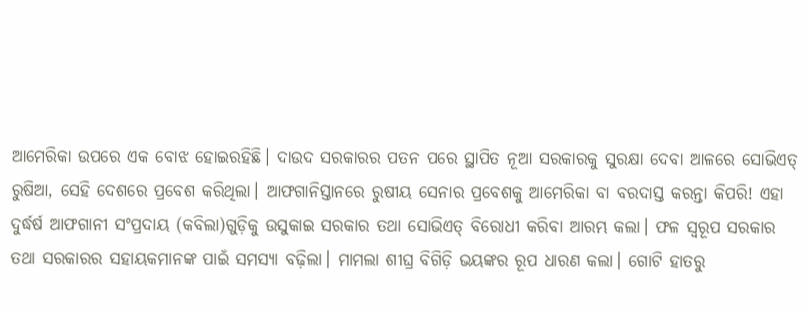ଆମେରିକା ଉପରେ ଏକ ବୋଝ ହୋଇରହିଛି। ଦାଉଦ ସରକାରର ପତନ ପରେ ସ୍ଥାପିତ ନୂଆ ସରକାରକୁ ସୁରକ୍ଷା ଦେବା ଆଳରେ ସୋଭିଏତ୍‌ ରୁଷିଆ, ସେହି ଦେଶରେ ପ୍ରବେଶ କରିଥିଲା। ଆଫଗାନିସ୍ତାନରେ ରୁଷୀୟ ସେନାର ପ୍ରବେଶକୁ ଆମେରିକା ବା ବରଦାସ୍ତ କରନ୍ତା କିପରି! ଏହା ଦୁର୍ଦ୍ଧ‌ର୍ଷ ଆଫଗାନୀ ସଂପ୍ରଦାୟ (କବିଲା)ଗୁଡ଼ିକୁ ଉସୁକାଇ ସରକାର ତଥା ସୋଭିଏତ୍‌ ବିରୋଧୀ କରିବା ଆରମ୍ଭ କଲା। ଫଳ ସ୍ବରୂପ ସରକାର ତଥା ସରକାରର ସହାୟକମାନଙ୍କ ପାଇଁ ସମସ୍ୟା ବଢ଼ିଲା। ମାମଲା ଶୀଘ୍ର ବିଗିଡ଼ି ଭୟଙ୍କର ରୂପ ଧାରଣ କଲା। ଗୋଟି ହାତରୁ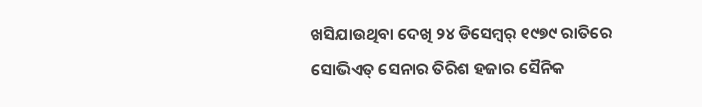ଖସିଯାଉଥିବା ଦେଖି ୨୪ ଡିସେମ୍ବର‌୍‌ ୧୯୭୯ ରାତିରେ ସୋଭିଏତ୍‌ ସେନାର ତିରିଶ ହଜାର ସୈନିକ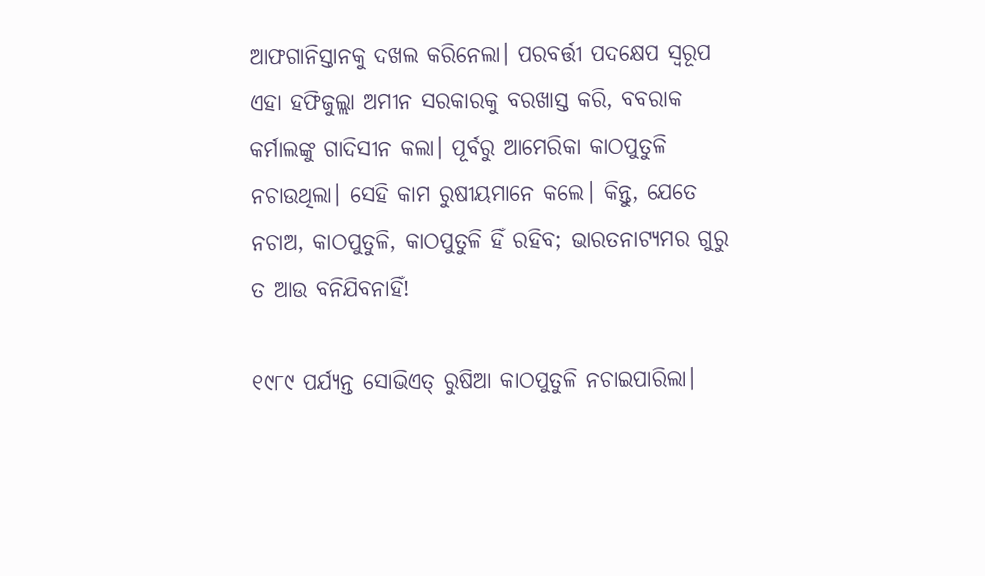ଆଫଗାନିସ୍ତାନକୁ ଦଖଲ କରିନେଲା। ପରବର୍ତ୍ତୀ ପଦକ୍ଷେପ ସ୍ବରୂପ ଏହା ହଫିଜୁଲ୍ଲା ଅମୀନ ସରକାରକୁ ବରଖାସ୍ତ କରି, ବବରାକ କର୍ମାଲଙ୍କୁ ଗାଦିସୀନ କଲା। ପୂର୍ବରୁ ଆମେରିକା କାଠପୁତୁଳି ନଚାଉଥିଲା। ସେହି କାମ ରୁଷୀୟମାନେ କଲେ। କିନ୍ତୁ, ଯେତେ ନଚାଅ, କାଠପୁତୁଳି, କାଠପୁତୁଳି ହିଁ ରହିବ; ଭାରତନାଟ୍ୟମର ଗୁରୁ ତ ଆଉ ବନିଯିବନାହିଁ!

୧୯୮୯ ପର୍ଯ୍ୟନ୍ତ ସୋଭିଏତ୍‌ ରୁଷିଆ କାଠପୁତୁଳି ନଚାଇପାରିଲା।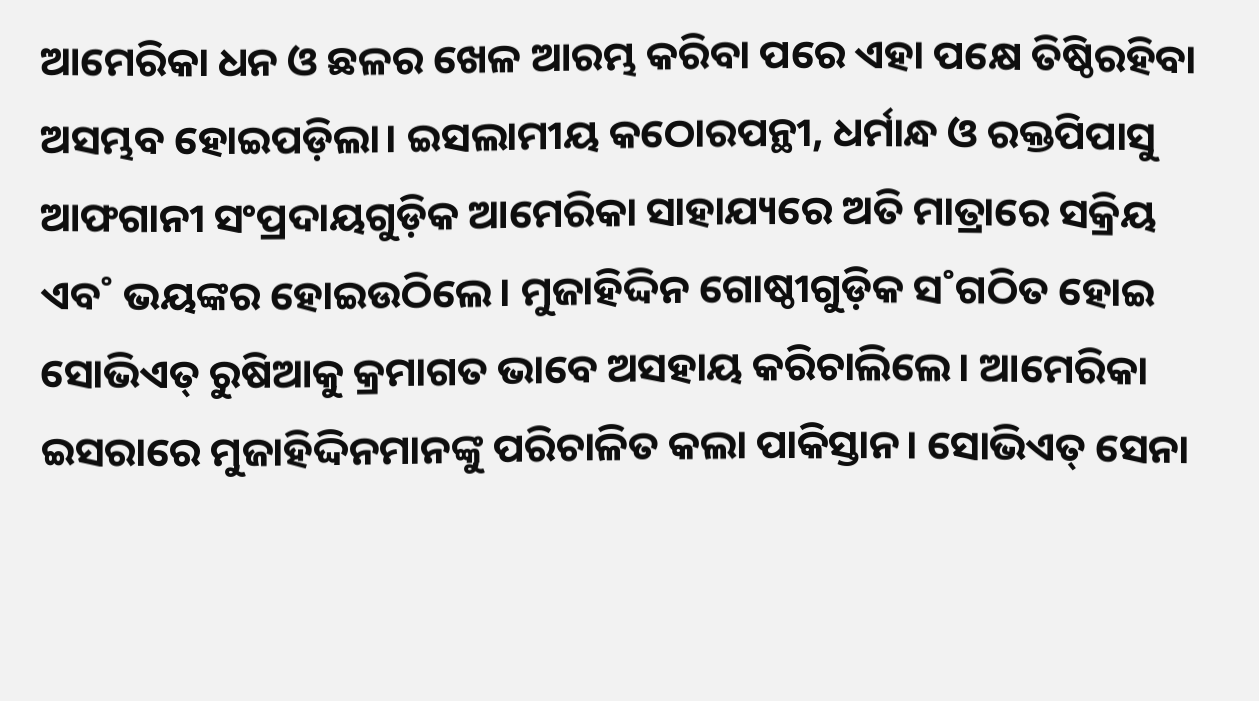ଆମେରିକା ଧନ ଓ ଛଳର ଖେଳ ଆରମ୍ଭ କରିବା ପରେ ଏହା ପକ୍ଷେ ତିଷ୍ଠିରହିବା ଅସମ୍ଭବ ହୋଇପଡ଼ିଲା। ଇସଲାମୀୟ କଠୋରପନ୍ଥୀ, ଧର୍ମାନ୍ଧ ଓ ରକ୍ତପିପାସୁ ଆଫଗାନୀ ସଂପ୍ରଦାୟଗୁଡ଼ିକ ଆମେରିକା ସାହାଯ୍ୟରେ ଅତି ମାତ୍ରାରେ ସକ୍ରିୟ ଏବ˚ ଭୟଙ୍କର ହୋଇଉଠିଲେ। ମୁଜାହିଦ୍ଦିନ ଗୋଷ୍ଠୀଗୁଡ଼ିକ ସ˚ଗଠିତ ହୋଇ ସୋଭିଏତ୍‌ ରୁଷିଆକୁ କ୍ରମାଗତ ଭାବେ ଅସହାୟ କରିଚାଲିଲେ। ଆମେରିକା ଇସରାରେ ମୁଜାହିଦ୍ଦିନମାନଙ୍କୁ ପରିଚାଳିତ କଲା ପାକିସ୍ତାନ। ସୋଭିଏତ୍‌ ସେନା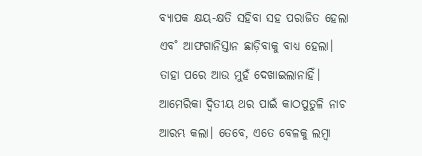ବ୍ୟାପକ କ୍ଷୟ-କ୍ଷତି ସହିବା ସହ ପରାଜିତ ହେଲା ଏବ˚ ଆଫଗାନିସ୍ତାନ ଛାଡ଼ିବାକୁ ବାଧ୍ୟ ହେଲା। ତାହା ପରେ ଆଉ ମୁହଁ ଦେଖାଇଲାନାହିଁ। ଆମେରିକା ଦ୍ବିତୀୟ ଥର ପାଇଁ କାଠପୁତୁଳି ନାଚ ଆରମ୍ଭ କଲା। ତେବେ, ଏତେ ବେଳକୁ ଲମ୍ବା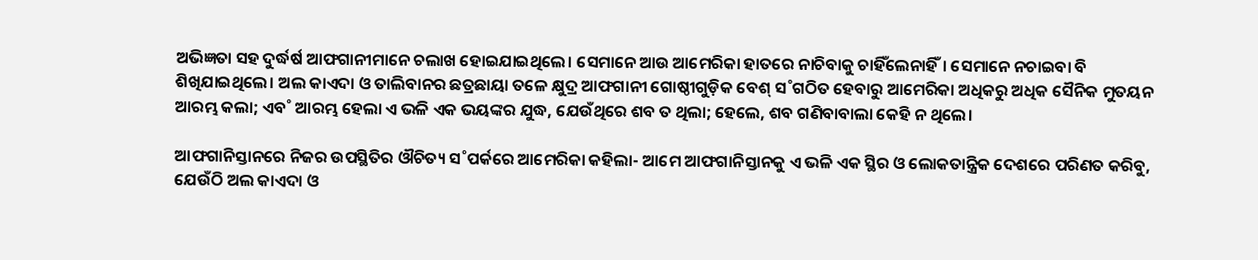ଅଭିଜ୍ଞତା ସହ ଦୁର୍ଦ୍ଧର୍ଷ ଆଫଗାନୀମାନେ ଚଲାଖ ହୋଇଯାଇଥିଲେ। ସେମାନେ ଆଉ ଆମେରିକା ହାତରେ ନାଚିବାକୁ ଚାହିଁଲେନାହିଁ। ସେମାନେ ନଚାଇବା ବି ଶିଖିଯାଇଥିଲେ। ଅଲ କାଏଦା ଓ ତାଲିବାନର ଛତ୍ରଛାୟା ତଳେ କ୍ଷୁଦ୍ର ଆଫଗାନୀ ଗୋଷ୍ଠୀଗୁଡ଼ିକ ବେଶ୍‌ ସ˚ଗଠିତ ହେବାରୁ ଆମେରିକା ଅଧିକରୁ ଅଧିକ ସୈନିକ ମୁତୟନ ଆରମ୍ଭ କଲା; ଏବ˚ ଆରମ୍ଭ ହେଲା ଏ ଭଳି ଏକ ଭୟଙ୍କର ଯୁଦ୍ଧ, ଯେଉଁଥିରେ ଶବ ତ ଥିଲା; ହେଲେ, ଶବ ଗଣିବାବାଲା କେହି ନ ଥିଲେ।

ଆଫଗାନିସ୍ତାନରେ ନିଜର ଉପସ୍ଥିତିର ଔଚିତ୍ୟ ସ˚ପର୍କରେ ଆମେରିକା କହିଲା- ଆମେ ଆଫଗାନିସ୍ତାନକୁ ଏ ଭଳି ଏକ ସ୍ଥିର ଓ ଲୋକତାନ୍ତ୍ରିକ ଦେଶରେ ପରିଣତ କରିବୁ, ଯେଉଁଠି ଅଲ କାଏଦା ଓ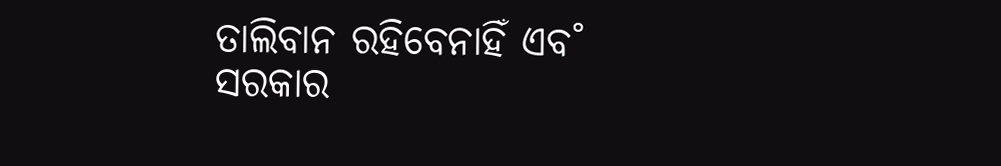ତାଲିବାନ ରହିବେନାହିଁ ଏବ˚ ସରକାର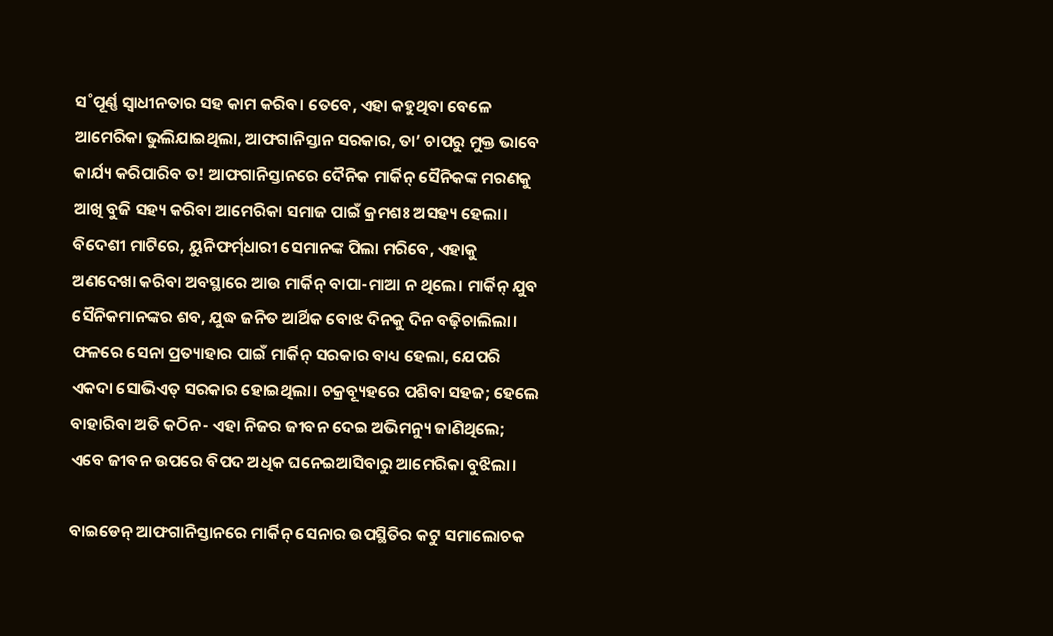ସ˚ପୂର୍ଣ୍ଣ ସ୍ବାଧୀନତାର ସହ କାମ କରିବ। ତେବେ, ଏହା କହୁଥିବା ବେଳେ ଆମେରିକା ଭୁଲିଯାଇଥିଲା, ଆଫଗାନିସ୍ତାନ ସରକାର, ତା’ ଚାପରୁ ମୁକ୍ତ ଭାବେ କାର୍ଯ୍ୟ କରିପାରିବ ତ! ଆଫଗାନିସ୍ତାନରେ ଦୈନିକ ମାର୍କିନ୍‌ ସୈନିକଙ୍କ ମରଣକୁ ଆଖି ବୁଜି ସହ୍ୟ କରିବା ଆମେରିକା ସମାଜ ପାଇଁ କ୍ରମଶଃ ଅସହ୍ୟ ହେଲା। ବିଦେଶୀ ମାଟିରେ, ୟୁନିଫର୍ମ‌୍‌ଧାରୀ ସେମାନଙ୍କ ପିଲା ମରିବେ, ଏହାକୁ ଅଣଦେଖା କରିବା ଅବସ୍ଥାରେ ଆଉ ମାର୍କିନ୍‌ ବାପା-ମାଆ ନ ଥିଲେ। ମାର୍କିନ୍‌ ଯୁବ ସୈନିକମାନଙ୍କର ଶବ, ଯୁଦ୍ଧ ଜନିତ ଆର୍ଥିକ ବୋଝ ଦିନକୁ ଦିନ ବଢ଼ିଚାଲିଲା। ଫଳରେ ସେନା ପ୍ରତ୍ୟାହାର ପାଇଁ ମାର୍କିନ୍‌ ସରକାର ବାଧ୍ୟ ହେଲା, ଯେପରି ଏକଦା ସୋଭିଏତ୍‌ ସରକାର ହୋଇଥିଲା। ଚକ୍ରବ୍ୟୂହରେ ପଶିବା ସହଜ; ହେଲେ ବାହାରିବା ଅତି କଠିନ- ଏହା ନିଜର ଜୀବନ ଦେଇ ଅଭିମନ୍ୟୁ ଜାଣିଥିଲେ; ଏବେ ଜୀବନ ଉପରେ ବିପଦ ଅଧିକ ଘନେଇଆସିବାରୁ ଆମେରିକା ବୁଝିଲା।

ବାଇଡେନ୍‌ ଆଫଗାନିସ୍ତାନରେ ମାର୍କିନ୍‌ ସେନାର ଉପସ୍ଥିତିର କଟୁ ସମାଲୋଚକ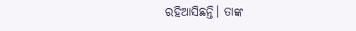ରହିଆସିଛନ୍ତି। ତାଙ୍କ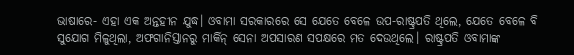ଭାଷାରେ- ଏହା ଏକ ଅନ୍ତହୀନ ଯୁଦ୍ଧ। ଓବାମା ସରକାରରେ ସେ ଯେତେ ବେଳେ ଉପ-ରାଷ୍ଟ୍ରପତି ଥିଲେ, ଯେତେ ବେଳେ ବି ସୁଯୋଗ ମିଳୁଥିଲା, ଅଫଗାନିସ୍ତାନରୁ ମାର୍କିନ୍‌ ସେନା ଅପସାରଣ ସପକ୍ଷରେ ମତ ଦେଉଥିଲେ। ରାଷ୍ଟ୍ରପତି ଓବାମାଙ୍କ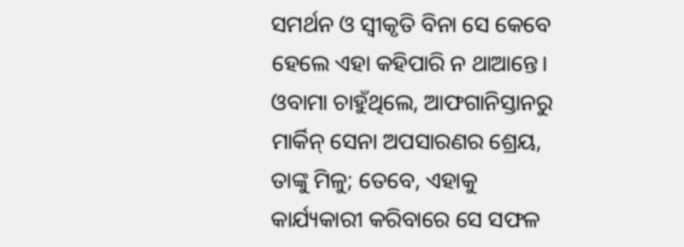ସମର୍ଥନ ଓ ସ୍ବୀକୃତି ବିନା ସେ କେବେ ହେଲେ ଏହା କହିପାରି ନ ଥାଆନ୍ତେ। ଓବାମା ଚାହୁଁଥିଲେ, ଆଫଗାନିସ୍ତାନରୁ ମାର୍କିନ୍‌ ସେନା ଅପସାରଣର ଶ୍ରେୟ, ତାଙ୍କୁ ମିଳୁ; ତେବେ, ଏହାକୁ କାର୍ଯ୍ୟକାରୀ କରିବାରେ ସେ ସଫଳ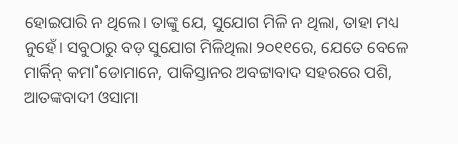ହୋଇପାରି ନ ଥିଲେ। ତାଙ୍କୁ ଯେ, ସୁଯୋଗ ମିଳି ନ ଥିଲା, ତାହା ମଧ୍ୟ ନୁହେଁ। ସବୁଠାରୁ ବଡ଼ ସୁଯୋଗ ମିଳିଥିଲା ୨୦୧୧ରେ, ଯେତେ ବେଳେ ମାର୍କିନ୍‌ କମା˚ଡୋମାନେ, ପାକିସ୍ତାନର ଅବଟ୍ଟାବାଦ ସହରରେ ପଶି, ଆତଙ୍କବାଦୀ ଓସାମା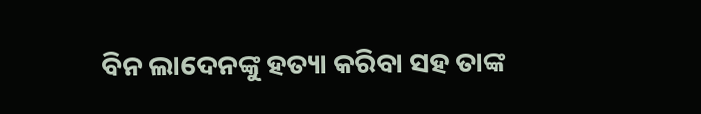ବିନ ଲାଦେନଙ୍କୁ ହତ୍ୟା କରିବା ସହ ତାଙ୍କ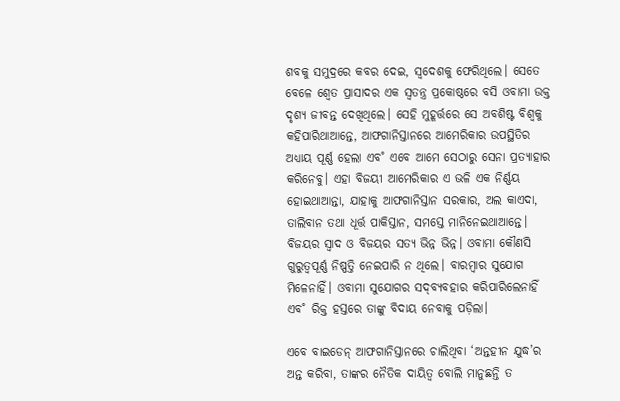ଶବକୁ ସମୁଦ୍ରରେ କବର ଦେଇ, ସ୍ବଦେଶକୁ ଫେରିଥିଲେ। ସେତେ ବେଳେ ଶ୍ବେତ ପ୍ରାସାଦର ଏକ ସ୍ବତନ୍ତ୍ର ପ୍ରକୋଷ୍ଠରେ ବସି ଓବାମା ଉକ୍ତ ଦୃଶ୍ୟ ଜୀବନ୍ତ ଦେଖିଥିଲେ। ସେହି ମୁହୂର୍ତ୍ତରେ ସେ ଅବଶିଷ୍ଟ ବିଶ୍ବକୁ କହିପାରିଥାଆନ୍ତେ, ଆଫଗାନିସ୍ତାନରେ ଆମେରିକାର ଉପସ୍ଥିତିର ଅଧ୍ୟାୟ ପୂର୍ଣ୍ଣ ହେଲା ଏବ˚ ଏବେ ଆମେ ସେଠାରୁ ସେନା ପ୍ରତ୍ୟାହାର କରିନେବୁ। ଏହା ବିଜୟୀ ଆମେରିକାର ଏ ଭଳି ଏକ ନିର୍ଣ୍ଣୟ ହୋଇଥାଆନ୍ତା, ଯାହାକୁ ଆଫଗାନିସ୍ତାନ ସରକାର, ଅଲ କାଏଦା, ତାଲିବାନ ତଥା ଧୂର୍ତ୍ତ ପାକିସ୍ତାନ, ସମସ୍ତେ ମାନିନେଇଥାଆନ୍ତେ। ବିଜୟର ସ୍ବାଦ ଓ ବିଜୟର ସତ୍ୟ ଭିନ୍ନ ଭିନ୍ନ। ଓବାମା କୌଣସି ଗୁରୁତ୍ବପୂର୍ଣ୍ଣ ନିଷ୍ପତ୍ତି ନେଇପାରି ନ ଥିଲେ। ବାରମ୍ବାର ସୁଯୋଗ ମିଳେନାହିଁ। ଓବାମା ସୁଯୋଗର ସଦ୍‌ବ୍ୟବହାର କରିପାରିଲେନାହିଁ ଏବ˚ ରିକ୍ତ ହସ୍ତରେ ତାଙ୍କୁ ବିଦାୟ ନେବାକୁ ପଡ଼ିଲା।

ଏବେ ବାଇଡେନ୍‌ ଆଫଗାନିସ୍ତାନରେ ଚାଲିଥିବା ‘ଅନ୍ତହୀନ ଯୁଦ୍ଧ’ର ଅନ୍ତ କରିବା, ତାଙ୍କର ନୈତିକ ଦାୟିତ୍ବ ବୋଲି ମାନୁଛନ୍ତି ତ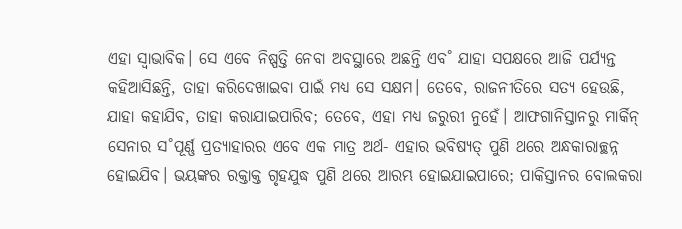ଏହା ସ୍ବାଭାବିକ। ସେ ଏବେ ନିଷ୍ପତ୍ତି ନେବା ଅବସ୍ଥାରେ ଅଛନ୍ତି ଏବ˚ ଯାହା ସପକ୍ଷରେ ଆଜି ପର୍ଯ୍ୟନ୍ତ କହିଆସିଛନ୍ତି, ତାହା କରିଦେଖାଇବା ପାଇଁ ମଧ୍ୟ ସେ ସକ୍ଷମ। ତେବେ, ରାଜନୀତିରେ ସତ୍ୟ ହେଉଛି, ଯାହା କହାଯିବ, ତାହା କରାଯାଇପାରିବ; ତେବେ, ଏହା ମଧ୍ୟ ଜରୁରୀ ନୁହେଁ। ଆଫଗାନିସ୍ତାନରୁ ମାର୍କିନ୍‌ ସେନାର ସ˚ପୂର୍ଣ୍ଣ ପ୍ରତ୍ୟାହାରର ଏବେ ଏକ ମାତ୍ର ଅର୍ଥ- ଏହାର ଭବିଷ୍ୟତ୍‌ ପୁଣି ଥରେ ଅନ୍ଧକାରାଚ୍ଛନ୍ନ ହୋଇଯିବ। ଭୟଙ୍କର ରକ୍ତାକ୍ତ ଗୃହଯୁଦ୍ଧ ପୁଣି ଥରେ ଆରମ୍ଭ ହୋଇଯାଇପାରେ; ପାକିସ୍ତାନର ବୋଲକରା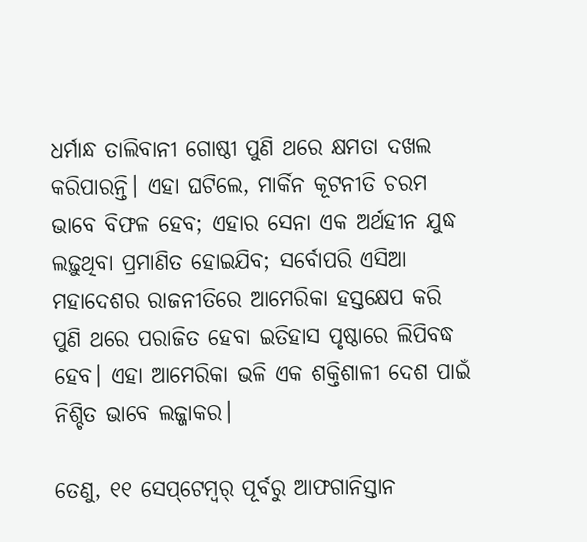ଧର୍ମାନ୍ଧ ତାଲିବାନୀ ଗୋଷ୍ଠୀ ପୁଣି ଥରେ କ୍ଷମତା ଦଖଲ କରିପାରନ୍ତି। ଏହା ଘଟିଲେ, ମାର୍କିନ କୂଟନୀତି ଚରମ ଭାବେ ବିଫଳ ହେବ; ଏହାର ସେନା ଏକ ଅର୍ଥହୀନ ଯୁଦ୍ଧ ଲଢ଼ୁଥିବା ପ୍ରମାଣିତ ହୋଇଯିବ; ସର୍ବୋପରି ଏସିଆ ମହାଦେଶର ରାଜନୀତିରେ ଆମେରିକା ହସ୍ତକ୍ଷେପ କରି ପୁଣି ଥରେ ପରାଜିତ ହେବା ଇତିହାସ ପୃଷ୍ଠାରେ ଲିପିବଦ୍ଧ ହେବ। ଏହା ଆମେରିକା ଭଳି ଏକ ଶକ୍ତିଶାଳୀ ଦେଶ ପାଇଁ ନିଶ୍ଚିତ ଭାବେ ଲଜ୍ଜାକର।

ତେଣୁ, ୧୧ ସେପ୍‌ଟେମ୍ବର‌୍‌ ପୂର୍ବରୁ ଆଫଗାନିସ୍ତାନ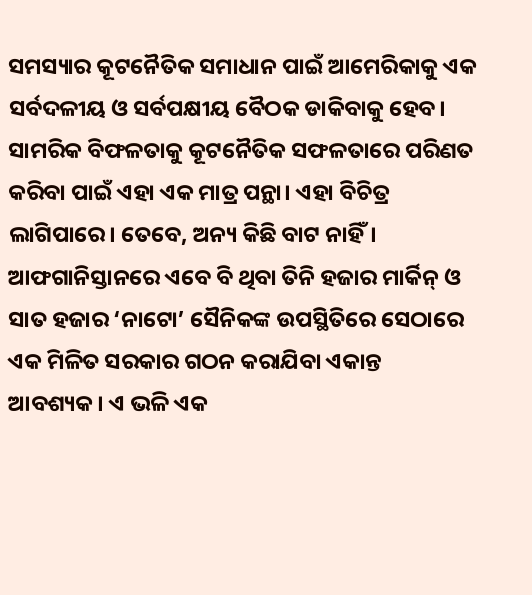ସମସ୍ୟାର କୂଟନୈତିକ ସମାଧାନ ପାଇଁ ଆମେରିକାକୁ ଏକ ସର୍ବଦଳୀୟ ଓ ସର୍ବପକ୍ଷୀୟ ବୈଠକ ଡାକିବାକୁ ହେବ। ସାମରିକ ବିଫଳତାକୁ କୂଟନୈତିକ ସଫଳତାରେ ପରିଣତ କରିବା ପାଇଁ ଏହା ଏକ ମାତ୍ର ପନ୍ଥା। ଏହା ବିଚିତ୍ର ଲାଗିପାରେ। ତେବେ, ଅନ୍ୟ କିଛି ବାଟ ନାହିଁ। ଆଫଗାନିସ୍ତାନରେ ଏବେ ବି ଥିବା ତିନି ହଜାର ମାର୍କିନ୍‌ ଓ ସାତ ହଜାର ‘ନାଟୋ’ ସୈନିକଙ୍କ ଉପସ୍ଥିତିରେ ସେଠାରେ ଏକ ମିଳିତ ସରକାର ଗଠନ କରାଯିବା ଏକାନ୍ତ ଆବଶ୍ୟକ। ଏ ଭଳି ଏକ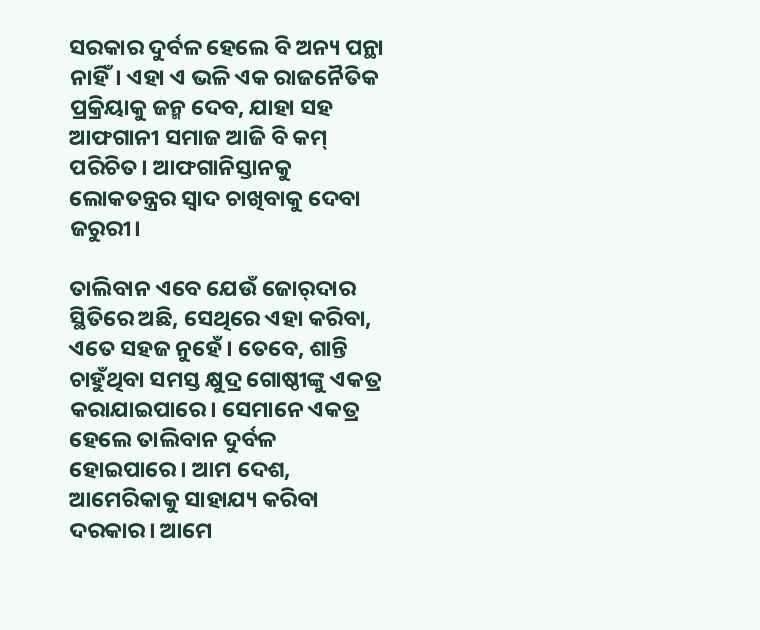ସରକାର ଦୁର୍ବଳ ହେଲେ ବି ଅନ୍ୟ ପନ୍ଥା ନାହିଁ। ଏହା ଏ ଭଳି ଏକ ରାଜନୈତିକ ପ୍ରକ୍ରିୟାକୁ ଜନ୍ମ ଦେବ, ଯାହା ସହ ଆଫଗାନୀ ସମାଜ ଆଜି ବି କମ୍‌ ପରିଚିତ। ଆଫଗାନିସ୍ତାନକୁ ଲୋକତନ୍ତ୍ରର ସ୍ବାଦ ଚାଖିବାକୁ ଦେବା ଜରୁରୀ।

ତାଲିବାନ ଏବେ ଯେଉଁ ଜୋର‌୍‌ଦାର ସ୍ଥିତିରେ ଅଛି, ସେଥିରେ ଏହା କରିବା, ଏତେ ସହଜ ନୁହେଁ। ତେବେ, ଶାନ୍ତି ଚାହୁଁଥିବା ସମସ୍ତ କ୍ଷୁଦ୍ର ଗୋଷ୍ଠୀଙ୍କୁ ଏକତ୍ର କରାଯାଇପାରେ। ସେମାନେ ଏକତ୍ର ହେଲେ ତାଲିବାନ ଦୁର୍ବଳ ହୋଇପାରେ। ଆମ ଦେଶ, ଆମେରିକାକୁ ସାହାଯ୍ୟ କରିବା ଦରକାର। ଆମେ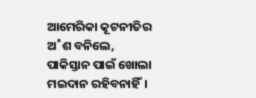ଆମେରିକା କୂଟନୀତିର ଅ˚ଶ ବନିଲେ, ପାକିସ୍ତାନ ପାଇଁ ଖୋଲା ମଇଦାନ ରହିବନାହିଁ।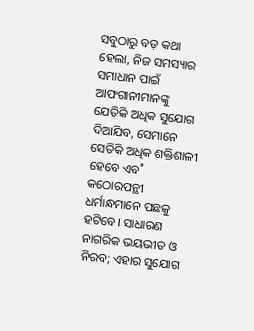ସବୁଠାରୁ ବଡ଼ କଥା ହେଲା, ନିଜ ସମସ୍ୟାର ସମାଧାନ ପାଇଁ ଆଫଗାନୀମାନଙ୍କୁ ଯେତିକି ଅଧିକ ସୁଯୋଗ ଦିଆଯିବ, ସେମାନେ ସେତିକି ଅଧିକ ଶକ୍ତିଶାଳୀ ହେବେ ଏବ˚ କଠୋରପନ୍ଥୀ ଧର୍ମାନ୍ଧମାନେ ପଛକୁ ହଟିବେ। ସାଧାରଣ ନାଗରିକ ଭୟଭୀତ ଓ ନିରବ; ଏହାର ସୁଯୋଗ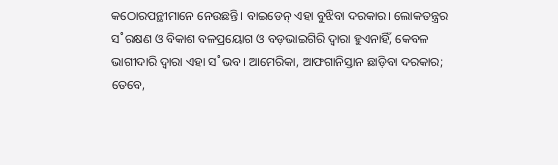କଠୋରପନ୍ଥୀମାନେ ନେଉଛନ୍ତି। ବାଇଡେନ୍‌ ଏହା ବୁଝିବା ଦରକାର। ଲୋକତନ୍ତ୍ରର ସ˚ରକ୍ଷଣ ଓ ବିକାଶ ବଳପ୍ରୟୋଗ ଓ ବଡ଼ଭାଇଗିରି ଦ୍ବାରା ହୁଏନାହିଁ, କେବଳ ଭାଗୀଦାରି ଦ୍ବାରା ଏହା ସ˚ଭବ। ଆମେରିକା, ଆଫଗାନିସ୍ତାନ ଛାଡ଼ିବା ଦରକାର; ତେବେ,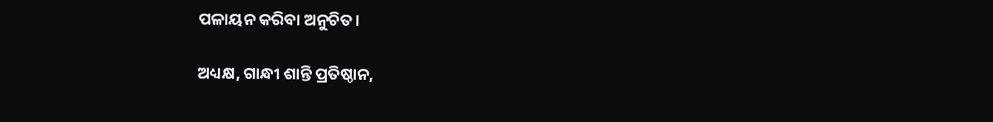ପଳାୟନ କରିବା ଅନୁଚିତ।

ଅଧ୍ୟକ୍ଷ, ଗାନ୍ଧୀ ଶାନ୍ତି ପ୍ରତିଷ୍ଠାନ,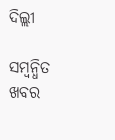ଦିଲ୍ଲୀ

ସମ୍ବନ୍ଧିତ ଖବର